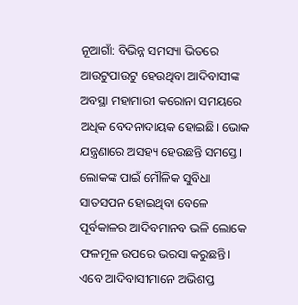ନୂଆଗାଁ: ବିଭିନ୍ନ ସମସ୍ୟା ଭିତରେ ଆଉଟୁପାଉଟୁ ହେଉଥିବା ଆଦିବାସୀଙ୍କ ଅବସ୍ଥା ମହାମାରୀ କରୋନା ସମୟରେ ଅଧିକ ବେଦନାଦାୟକ ହୋଇଛି। ଭୋକ ଯନ୍ତ୍ରଣାରେ ଅସହ୍ୟ ହେଉଛନ୍ତି ସମସ୍ତେ। ଲୋକଙ୍କ ପାଇଁ ମୌଳିକ ସୁବିଧା ସାତସପନ ହୋଇଥିବା ବେଳେ ପୂର୍ବକାଳର ଆଦିବମାନବ ଭଳି ଲୋକେ ଫଳମୂଳ ଉପରେ ଭରସା କରୁଛନ୍ତି। ଏବେ ଆଦିବାସୀମାନେ ଅଭିଶପ୍ତ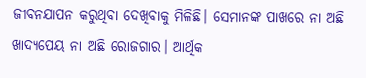ଜୀବନଯାପନ କରୁଥିବା ଦେଖିବାକୁ ମିଳିଛି। ସେମାନଙ୍କ ପାଖରେ ନା ଅଛି ଖାଦ୍ୟପେୟ ନା ଅଛି ରୋଜଗାର। ଆର୍ଥିକ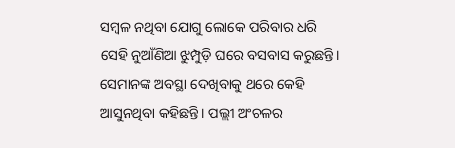ସମ୍ବଳ ନଥିବା ଯୋଗୁ ଲୋକେ ପରିବାର ଧରି ସେହି ନୁଆଁଣିଆ ଝୁମ୍ପୁଡ଼ି ଘରେ ବସବାସ କରୁଛନ୍ତି। ସେମାନଙ୍କ ଅବସ୍ଥା ଦେଖିବାକୁ ଥରେ କେହି ଆସୁନଥିବା କହିଛନ୍ତି। ପଲ୍ଲୀ ଅଂଚଳର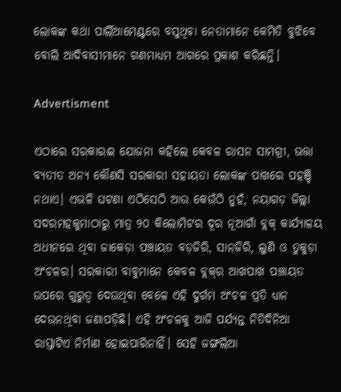ଲୋକଙ୍କ କଥା ପାର୍ଲିଆମେଣ୍ଟରେ ବସୁଥିବା ନେତାମାନେ କେମିତି ବୁଝିବେ ବୋଲି ଆଦିବାସୀମାନେ ଗଣମାଧ୍ୟମ ଆଗରେ ପ୍ରକାଶ କରିଛନ୍ତି।

Advertisment

ଏଠାରେ ସରକାରଈ ଯୋଜନା କହିଲେ କେବଳ ରାସନ ସାମଗ୍ରୀ, ଭତ୍ତା ବ୍ୟତୀତ ଅନ୍ୟ କୌଣସି ସରକାରୀ ସହାୟତା ଲୋକଙ୍କ ପାଖରେ ପହଞ୍ଚି ନଥାଏ। ଏଭଳି ଘଟଣା ଏଠିସେଠି ଆଉ କେଉଁଠି ନୁହଁ, ନୟାଗଡ଼ ଜିଲ୍ଲା ସଦରମହକୁମାଠାରୁ ମାତ୍ର ୨୦ କିଲୋମିଟର ଦୂର ନୂଆଗାଁ ବ୍ଲକ୍ କାର୍ଯ୍ୟାଳୟ ଅଧୀନରେ ଥିବା ଜାକେଡ଼ା ପଞ୍ଚାୟତ ବଡ଼ଜିରି, ସାନଜିରି, ଲୁଣି ଓ ତୁକୁଡ଼ା ଅଂଚଳର। ସରକାରୀ ବାବୁମାନେ କେବଳ ବ୍ଲକ୍‌ର ଆଖପାଖ ପଞ୍ଚାୟତ ଉପରେ ଗୁରୁତ୍ବ ଦେଉଥିବା ବେଳେ ଏହି ଦୁର୍ଗମ ଅଂଚଳ ପ୍ରତି ଧ୍ୟାନ ଦେଉନଥିବା ଜଣାପଡ଼ିଛି। ଏହି ଅଂଚଳକୁ ଆଜି ପର୍ଯ୍ୟନ୍ତ ନିତିଦିନିଆ ରାସ୍ତାଟିଏ ନିର୍ମାଣ ହୋଇପାରିନାହିଁ। ସେହି ଜଙ୍ଗଲିଆ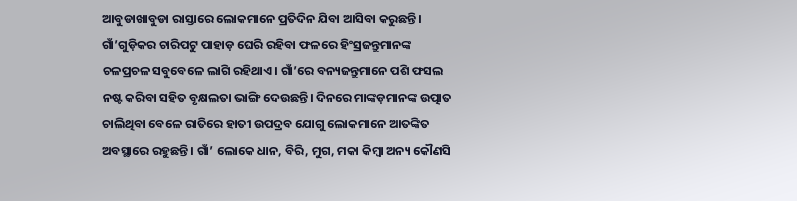ଆବୁଡାଖାବୁଡା ରାସ୍ତାରେ ଲୋକମାନେ ପ୍ରତିଦିନ ଯିବା ଆସିବା କରୁଛନ୍ତି। ଗାଁ’ଗୁଡ଼ିକର ଚାରିପଟୁ ପାହାଡ଼ ଘେରି ରହିବା ଫଳରେ ହିଂସ୍ରଜନ୍ତୁମାନଙ୍କ ଚଳପ୍ରଚଳ ସବୁବେଳେ ଲାଗି ରହିଥାଏ। ଗାଁ’ରେ ବନ୍ୟଜନ୍ତୁମାନେ ପଶି ଫସଲ ନଷ୍ଟ କରିବା ସହିତ ବୃକ୍ଷଲତା ଭାଙ୍ଗି ଦେଉଛନ୍ତି। ଦିନରେ ମାଙ୍କଡ଼ମାନଙ୍କ ଉତ୍ପାତ ଚାଲିଥିବା ବେଳେ ରାତିରେ ହାତୀ ଉପଦ୍ରବ ଯୋଗୁ ଲୋକମାନେ ଆତଙ୍କିତ ଅବସ୍ଥାରେ ରହୁଛନ୍ତି। ଗାଁ’ ଲୋକ‌େ ଧାନ, ବିରି, ମୁଗ, ମକା କିମ୍ବା ଅନ୍ୟ କୌଣସି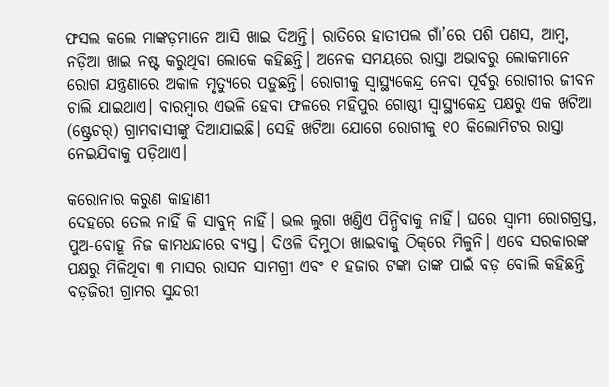ଫସଲ କଲେ ମାଙ୍କଡ଼ମାନେ ଆସି ଖାଇ ଦିଅନ୍ତି। ରାତିରେ ହାତୀପଲ ଗାଁ’ରେ ପଶି ପଣସ, ଆମ୍ବ, ନଡ଼ିଆ ଖାଇ ନଷ୍ଟ କରୁଥିବା ଲୋକେ କହିଛନ୍ତି। ଅନେକ ସମୟରେ ରାସ୍ତା ଅଭାବରୁ ଲୋକମାନେ ରୋଗ ଯନ୍ତ୍ରଣାରେ ଅକାଳ ମୃତ୍ୟୁରେ ପଡ଼ୁଛନ୍ତି। ରୋଗୀକୁ ସ୍ବାସ୍ଥ୍ୟକେନ୍ଦ୍ର ନେବା ପୂର୍ବରୁ ରୋଗୀର ଜୀବନ ଚାଲି ଯାଇଥାଏ। ବାରମ୍ବାର ଏଭଳି ହେବା ଫଳରେ ମହିପୁର ଗୋଷ୍ଠୀ ସ୍ବାସ୍ଥ୍ୟକେନ୍ଦ୍ର ପକ୍ଷରୁ ଏକ ଖଟିଆ (ଷ୍ଟ୍ରେଚର୍‌) ଗ୍ରାମବାସୀଙ୍କୁ ଦିଆଯାଇଛି। ସେହି ଖଟିଆ ଯୋଗେ ରୋଗୀକୁ ୧୦ କିଲୋମିଟର ରାସ୍ତା ନେଇଯିବାକୁ ପଡ଼ିଥାଏ।

କରୋନାର କରୁଣ କାହାଣୀ
ଦେହରେ ତେଲ ନାହିଁ କି ସାବୁନ୍ ନାହିଁ। ଭଲ ଲୁଗା ଖଣ୍ତିଏ ପିନ୍ଧିବାକୁ ନାହିଁ। ଘରେ ସ୍ବାମୀ ରୋଗଗ୍ରସ୍ତ, ପୁଅ-ବୋହୂ ନିଜ କାମଧନ୍ଦାରେ ବ୍ୟସ୍ତ। ଦିଓଳି ଦିମୁଠା ଖାଇବାକୁ ଠିକ୍‌ରେ ମିଳୁନି। ଏବେ ସରକାରଙ୍କ ପକ୍ଷରୁ ମିଳିଥିବା ୩ ମାସର ରାସନ ସାମଗ୍ରୀ ଏବଂ ୧ ହଜାର ଟଙ୍କା ତାଙ୍କ ପାଇଁ ବଡ଼ ବୋଲି କହିଛନ୍ତି ବଡ଼ଜିରୀ ଗ୍ରାମର ସୁନ୍ଦରୀ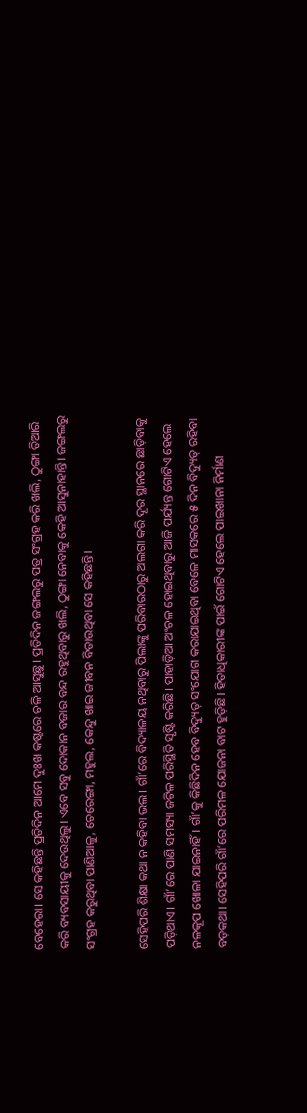ବେହେରା। ସେ କହିଛନ୍ତି ପ୍ରତିଦିନ ଆମେ ଦୁଃଖ କଷ୍ଟରେ ଚଳି ଆସୁଛୁ। ପ୍ରତିଦିନ ଜଙ୍ଗଲରୁ ପତ୍ର ସଂଗ୍ରହ କରି ଖଲି, ଠୁଙ୍ଗା ତିଆରି କରି ବ୍ୟବସାୟୀକୁ ଦେଉଥିଲୁ। ଏବେ ସବୁ ଦୋକାନ ବଜାର ବନ୍ଦ ରହୁଥିବାରୁ ଖଲି, ଠୁଙ୍ଗା ନେବାକୁ କେହି ଆସୁନାହାନ୍ତି। ଜଙ୍ଗଲରୁ ସଂଗ୍ରହ କରୁଥିବା ପାଣିଆଳୁ, ଚେରେଙ୍ଗା, ମହୁଲ, କେନ୍ଦୁ ଖାଇ ଜୀବନ ବିତାଉଥିବା ସେ କହିଛନ୍ତି।

ସେହିପରି ଶିକ୍ଷା କଥା ନ କହିବା ଭଲ। ଗାଁ’ରେ ବିଦ୍ୟାଳୟ ନଥିବାରୁ ପିଲାଙ୍କୁ ପରିବାରଠାରୁ ଅଲଗା କରି ଦୂର ସ୍ଥାନରେ ଛାଡ଼ିବାକୁ ପଡ଼ିଥାଏ। ଗାଁ’ରେ ପାଣି ସମସ୍ୟା ଜଟିଳ ପରିସ୍ଥିତି ସୃଷ୍ଟି କରିଛି। ପାହାଡ଼ିଆ ଅଂଚଳ ହୋଇଥିବାରୁ ଆଜି ପର୍ଯ୍ୟନ୍ତ ଗୋଟିଏ ହେଲେ ନଳକୂପ ଖୋଳା ଯାଇନାହିଁ। ଗାଁ’କୁ କିଛିଦିନ ହେବ ବିଦ୍ୟୁତ୍ ସଂଯୋଗ କରାଯାଇଥିବା ବେଳେ ମାସକରେ ୫ ଦିନ ବିଦ୍ୟୁତ୍ ରହିବା ବଡ଼କଥା। ସେହିପରି ଗାଁ’ରେ ପରିମଳ ଯୋଜନା ବାଟ ହୁଡ଼ିଛି। ହିତାଧିକାରୀଙ୍କ ପାଇଁ ଗୋଟିଏ ହେଲେ ପାଇଖାନା ନିର୍ମାଣ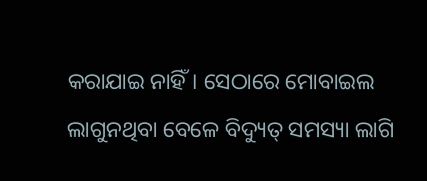କରାଯାଇ ନାହିଁ। ସେଠାରେ ମୋବାଇଲ ଲାଗୁନଥିବା ବେଳେ ବିଦ୍ୟୁତ୍ ସମସ୍ୟା ଲାଗି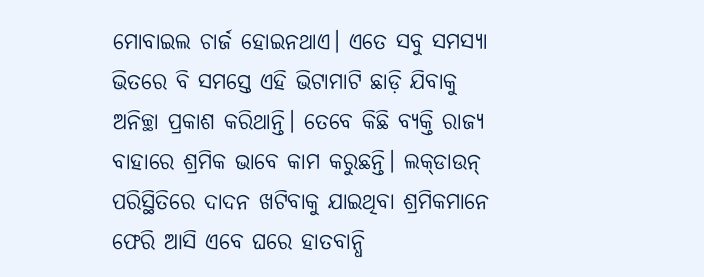ମୋବାଇଲ ଚାର୍ଜ ହୋଇନଥାଏ। ଏତେ ସବୁ ସମସ୍ୟା ଭିତରେ ବି ସମସ୍ତେ ଏହି ଭିଟାମାଟି ଛାଡ଼ି ଯିବାକୁ ଅନିଚ୍ଛା ପ୍ରକାଶ କରିଥାନ୍ତି। ତେବେ କିଛି ବ୍ୟକ୍ତି ରାଜ୍ୟ ବାହାରେ ଶ୍ରମିକ ଭାବେ କାମ କରୁଛନ୍ତି। ଲକ୍‌ଡାଉନ୍‌ ପରିସ୍ଥିତିରେ ଦାଦନ ଖଟିବାକୁ ଯାଇଥିବା ଶ୍ରମିକମାନେ ଫେରି ଆସି ଏବେ ଘରେ ହାତବାନ୍ଧି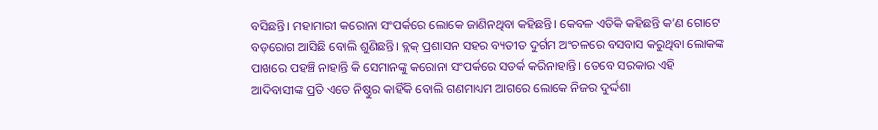ବସିଛନ୍ତି। ମହାମାରୀ କରୋନା ସଂପର୍କରେ ଲୋକେ ଜାଣିନଥିବା କହିଛନ୍ତି। କେବଳ ଏତିକି କହିଛନ୍ତି କ’ଣ ଗୋଟେ ବଡ଼ରୋଗ ଆସିଛି ବୋଲି ଶୁଣିଛନ୍ତି। ବ୍ଲକ୍ ପ୍ରଶାସନ ସହର ବ୍ୟତୀତ ଦୁର୍ଗମ ଅଂଚଳରେ ବସବାସ କରୁଥିବା ଲୋକଙ୍କ ପାଖରେ ପହଞ୍ଚି ନାହାନ୍ତି କି ସେମାନଙ୍କୁ କରୋନା ସଂପର୍କରେ ସତର୍କ କରିନାହାନ୍ତି। ତେବେ ସରକାର ଏହି ଆଦିବାସୀଙ୍କ ପ୍ରତି ଏତେ ନିଷ୍ଠୁର କାହିଁକି ବୋଲି ଗଣମାଧ୍ୟମ ଆଗରେ ଲୋକେ ନିଜର ଦୁର୍ଦ୍ଦଶା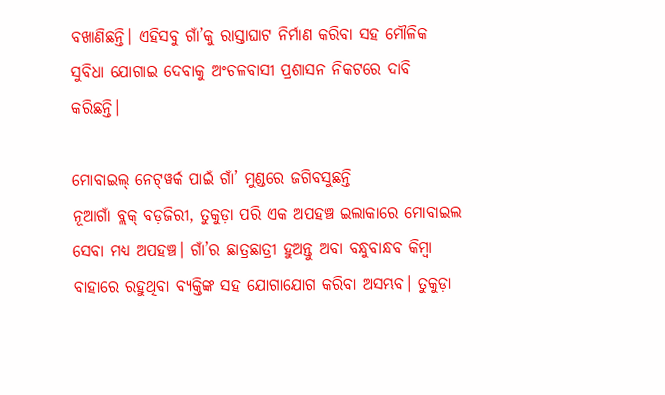ବଖାଣିଛନ୍ତି। ଏହିସବୁ ଗାଁ’କୁ ରାସ୍ତାଘାଟ ନିର୍ମାଣ କରିବା ସହ ମୌଳିକ ସୁବିଧା ଯୋଗାଇ ଦେବାକୁ ଅଂଚଳବାସୀ ପ୍ରଶାସନ ନିକଟରେ ଦାବି କରିଛନ୍ତି।

ମୋବାଇଲ୍‌ ନେଟ୍‌ୱର୍କ ପାଇଁ ଗାଁ’ ମୁଣ୍ଡରେ ଜଗିବସୁଛନ୍ତି
ନୂଆଗାଁ ବ୍ଲକ୍ ବଡ଼ଜିରୀ, ତୁକୁଡ଼ା ପରି ଏକ ଅପହଞ୍ଚ ଇଲାକାରେ ମୋବାଇଲ ସେବା ମଧ୍ୟ ଅପହଞ୍ଚ। ଗାଁ’ର ଛାତ୍ରଛାତ୍ରୀ ହୁଅନ୍ତୁ ଅବା ବନ୍ଧୁବାନ୍ଧବ କିମ୍ବା ବାହାରେ ରହୁଥିବା ବ୍ୟକ୍ତିଙ୍କ ସହ ଯୋଗାଯୋଗ କରିବା ଅସମ୍ଭବ। ତୁକୁଡ଼ା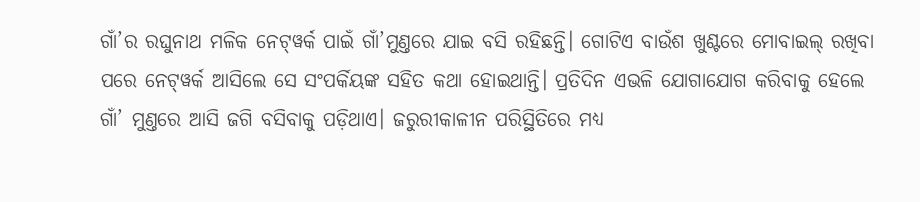ଗାଁ’ର ରଘୁନାଥ ମଳିକ ନେଟ୍‌ୱର୍କ ପାଇଁ ଗାଁ’ମୁଣ୍ତରେ ଯାଇ ବସି ରହିଛନ୍ତି। ଗୋଟିଏ ବାଉଁଶ ଖୁଣ୍ଟରେ ମୋବାଇଲ୍‌ ରଖିବା ପରେ ନେଟ୍‌ୱର୍କ ଆସିଲେ ସେ ସଂପର୍କିୟଙ୍କ ସହିତ କଥା ହୋଇଥାନ୍ତି। ପ୍ରତିଦିନ ଏଭଳି ଯୋଗାଯୋଗ କରିବାକୁ ହେଲେ ଗାଁ’ ମୁଣ୍ତରେ ଆସି ଜଗି ବସିବାକୁ ପଡ଼ିଥାଏ। ଜରୁରୀକାଳୀନ ପରିସ୍ଥିତିରେ ମଧ୍ୟ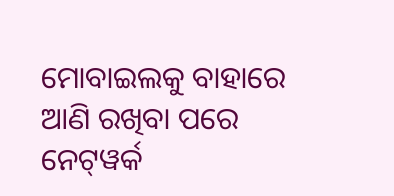ମୋବାଇଲକୁ ବାହାରେ ଆଣି ରଖିବା ପରେ ନେଟ୍‌ୱର୍କ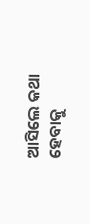ଆସିଲେ କଥା ହେବାକୁ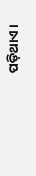ପଡ଼ିଥାଏ।